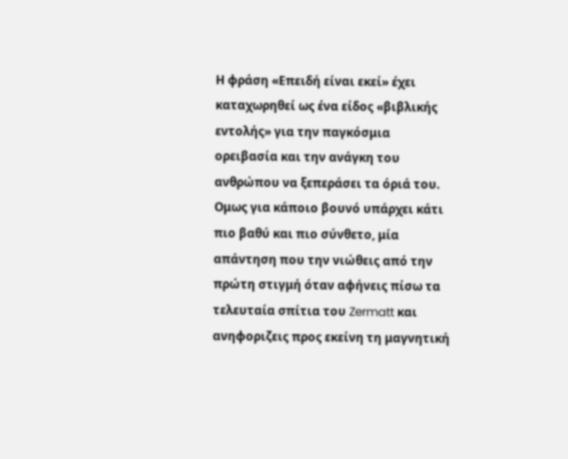Η φράση «Επειδή είναι εκεί» έχει καταχωρηθεί ως ένα είδος «βιβλικής εντολής» για την παγκόσμια ορειβασία και την ανάγκη του ανθρώπου να ξεπεράσει τα όριά του. Ομως για κάποιο βουνό υπάρχει κάτι πιο βαθύ και πιο σύνθετο, μία απάντηση που την νιώθεις από την πρώτη στιγμή όταν αφήνεις πίσω τα τελευταία σπίτια του Zermatt και ανηφοριζεις προς εκείνη τη μαγνητική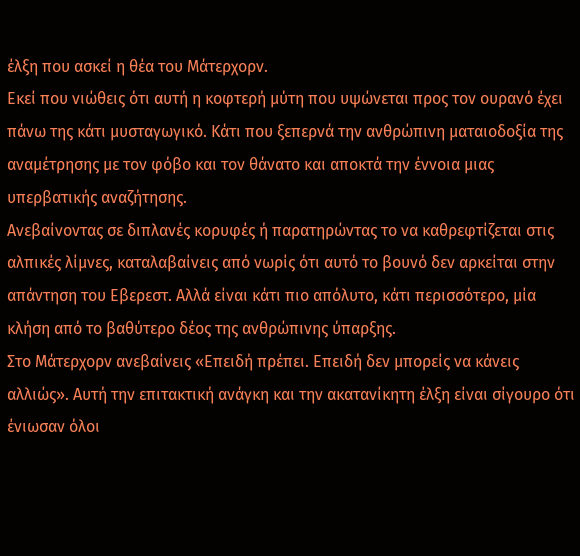έλξη που ασκεί η θέα του Μάτερχορν.
Εκεί που νιώθεις ότι αυτή η κοφτερή μύτη που υψώνεται προς τον ουρανό έχει πάνω της κάτι μυσταγωγικό. Κάτι που ξεπερνά την ανθρώπινη ματαιοδοξία της αναμέτρησης με τον φόβο και τον θάνατο και αποκτά την έννοια μιας υπερβατικής αναζήτησης.
Ανεβαίνοντας σε διπλανές κορυφές ή παρατηρώντας το να καθρεφτίζεται στις αλπικές λίμνες, καταλαβαίνεις από νωρίς ότι αυτό το βουνό δεν αρκείται στην απάντηση του Εβερεστ. Αλλά είναι κάτι πιο απόλυτο, κάτι περισσότερο, μία κλήση από το βαθύτερο δέος της ανθρώπινης ύπαρξης.
Στο Μάτερχορν ανεβαίνεις «Επειδή πρέπει. Επειδή δεν μπορείς να κάνεις αλλιώς». Αυτή την επιτακτική ανάγκη και την ακατανίκητη έλξη είναι σίγουρο ότι ένιωσαν όλοι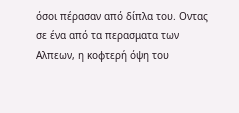όσοι πέρασαν από δίπλα του. Οντας σε ένα από τα περασματα των Αλπεων, η κοφτερή όψη του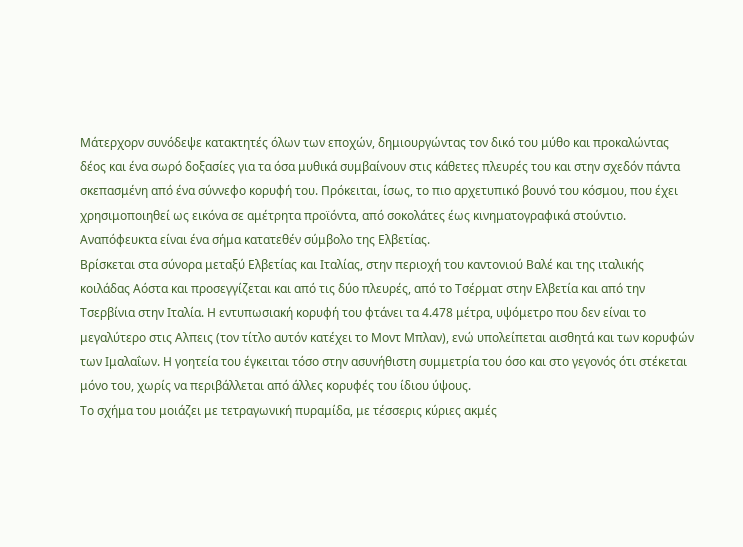Μάτερχορν συνόδεψε κατακτητές όλων των εποχών, δημιουργώντας τον δικό του μύθο και προκαλώντας δέος και ένα σωρό δοξασίες για τα όσα μυθικά συμβαίνουν στις κάθετες πλευρές του και στην σχεδόν πάντα σκεπασμένη από ένα σύννεφο κορυφή του. Πρόκειται, ίσως, το πιο αρχετυπικό βουνό του κόσμου, που έχει χρησιμοποιηθεί ως εικόνα σε αμέτρητα προϊόντα, από σοκολάτες έως κινηματογραφικά στούντιο.
Αναπόφευκτα είναι ένα σήμα κατατεθέν σύμβολο της Ελβετίας.
Βρίσκεται στα σύνορα μεταξύ Ελβετίας και Ιταλίας, στην περιοχή του καντονιού Βαλέ και της ιταλικής κοιλάδας Αόστα και προσεγγίζεται και από τις δύο πλευρές, από το Τσέρματ στην Ελβετία και από την Τσερβίνια στην Ιταλία. Η εντυπωσιακή κορυφή του φτάνει τα 4.478 μέτρα, υψόμετρο που δεν είναι το μεγαλύτερο στις Αλπεις (τον τίτλο αυτόν κατέχει το Μοντ Μπλαν), ενώ υπολείπεται αισθητά και των κορυφών των Ιμαλαΐων. Η γοητεία του έγκειται τόσο στην ασυνήθιστη συμμετρία του όσο και στο γεγονός ότι στέκεται μόνο του, χωρίς να περιβάλλεται από άλλες κορυφές του ίδιου ύψους.
Το σχήμα του μοιάζει με τετραγωνική πυραμίδα, με τέσσερις κύριες ακμές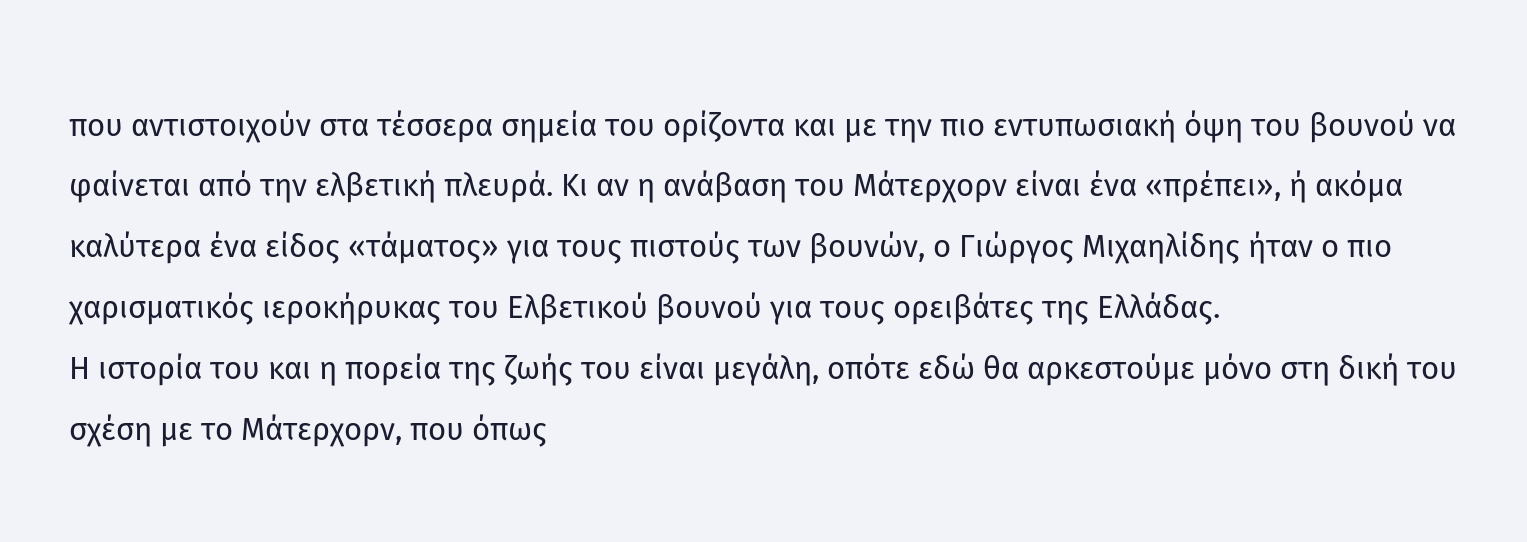που αντιστοιχούν στα τέσσερα σημεία του ορίζοντα και με την πιο εντυπωσιακή όψη του βουνού να φαίνεται από την ελβετική πλευρά. Κι αν η ανάβαση του Μάτερχορν είναι ένα «πρέπει», ή ακόμα καλύτερα ένα είδος «τάματος» για τους πιστούς των βουνών, ο Γιώργος Μιχαηλίδης ήταν ο πιο χαρισματικός ιεροκήρυκας του Ελβετικού βουνού για τους ορειβάτες της Ελλάδας.
Η ιστορία του και η πορεία της ζωής του είναι μεγάλη, οπότε εδώ θα αρκεστούμε μόνο στη δική του σχέση με το Μάτερχορν, που όπως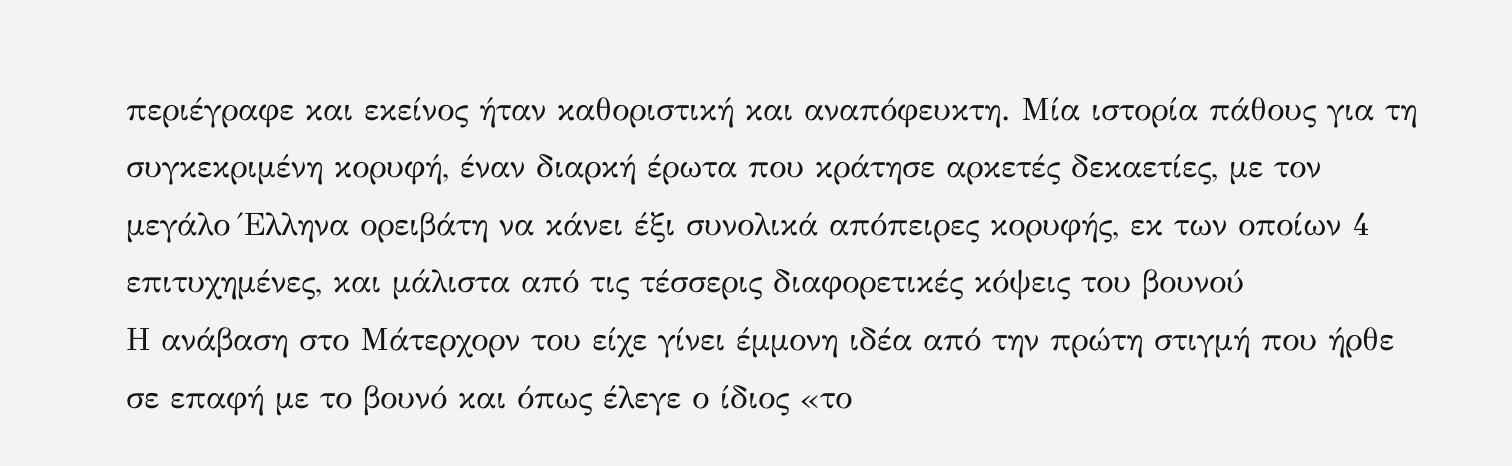περιέγραφε και εκείνος ήταν καθοριστική και αναπόφευκτη. Μία ιστορία πάθους για τη συγκεκριμένη κορυφή, έναν διαρκή έρωτα που κράτησε αρκετές δεκαετίες, με τον μεγάλο Έλληνα ορειβάτη να κάνει έξι συνολικά απόπειρες κορυφής, εκ των οποίων 4 επιτυχημένες, και μάλιστα από τις τέσσερις διαφορετικές κόψεις του βουνού
Η ανάβαση στο Μάτερχορν του είχε γίνει έμμονη ιδέα από την πρώτη στιγμή που ήρθε σε επαφή με το βουνό και όπως έλεγε ο ίδιος «το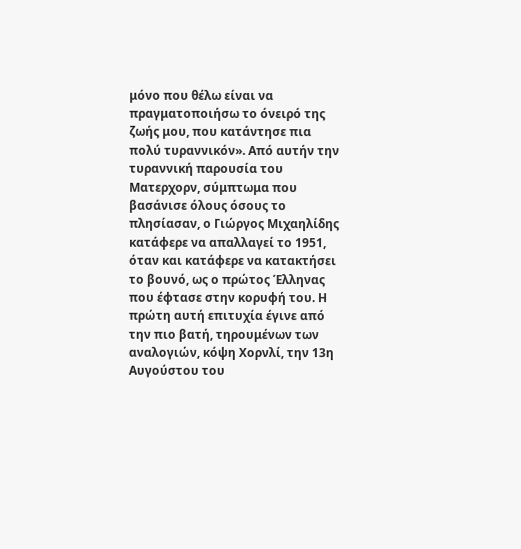μόνο που θέλω είναι να πραγματοποιήσω το όνειρό της ζωής μου, που κατάντησε πια πολύ τυραννικόν». Από αυτήν την τυραννική παρουσία του Ματερχορν, σύμπτωμα που βασάνισε όλους όσους το πλησίασαν, ο Γιώργος Μιχαηλίδης κατάφερε να απαλλαγεί το 1951, όταν και κατάφερε να κατακτήσει το βουνό, ως ο πρώτος Έλληνας που έφτασε στην κορυφή του. Η πρώτη αυτή επιτυχία έγινε από την πιο βατή, τηρουμένων των αναλογιών, κόψη Χορνλί, την 13η Αυγούστου του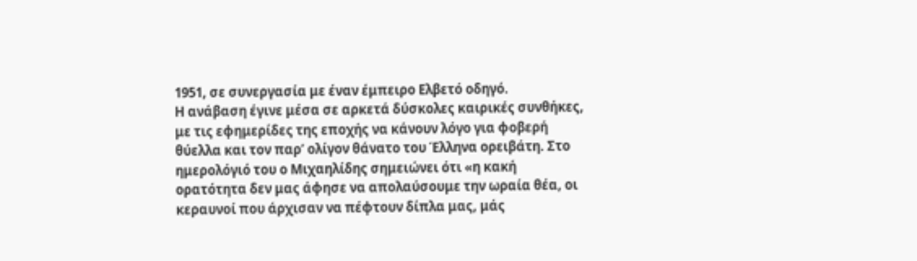1951, σε συνεργασία με έναν έμπειρο Ελβετό οδηγό.
Η ανάβαση έγινε μέσα σε αρκετά δύσκολες καιρικές συνθήκες, με τις εφημερίδες της εποχής να κάνουν λόγο για φοβερή θύελλα και τον παρ’ ολίγον θάνατο του Έλληνα ορειβάτη. Στο ημερολόγιό του ο Μιχαηλίδης σημειώνει ότι «η κακή ορατότητα δεν μας άφησε να απολαύσουμε την ωραία θέα, οι κεραυνοί που άρχισαν να πέφτουν δίπλα μας, μάς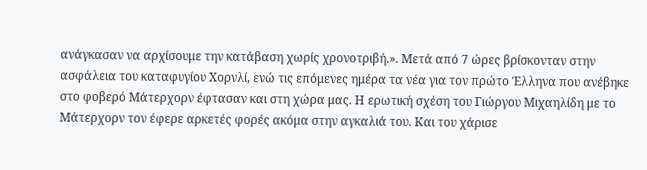ανάγκασαν να αρχίσουμε την κατάβαση χωρίς χρονοτριβή.». Μετά από 7 ώρες βρίσκονταν στην ασφάλεια του καταφυγίου Χορνλί, ενώ τις επόμενες ημέρα τα νέα για τον πρώτο Έλληνα που ανέβηκε στο φοβερό Μάτερχορν έφτασαν και στη χώρα μας. Η ερωτική σχέση του Γιώργου Μιχαηλίδη με το Μάτερχορν τον έφερε αρκετές φορές ακόμα στην αγκαλιά του. Και του χάρισε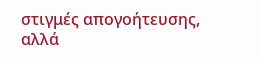στιγμές απογοήτευσης, αλλά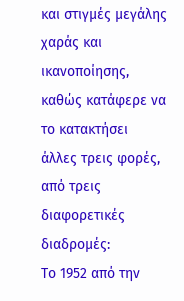και στιγμές μεγάλης χαράς και ικανοποίησης, καθώς κατάφερε να το κατακτήσει άλλες τρεις φορές, από τρεις διαφορετικές διαδρομές:
Το 1952 από την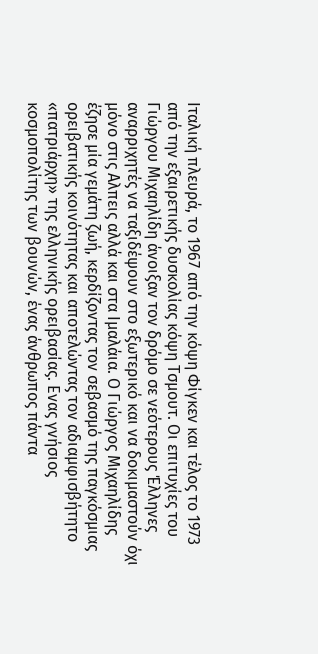Ιταλική πλευρά, το 1967 από την κόψη Φίγκεν και τέλος το 1973 από την εξαιρετικής δυσκολίας κόψη Τσμουτ. Οι επιτυχίες του Γιώργου Μιχαηλίδη άνοιξαν τον δρόμο σε νεότερους Έλληνες αναρριχητές να ταξιδέψουν στο εξωτερικό και να δοκιμαστούν όχι μόνο στις Αλπεις αλλά και στα Ιμαλάια. Ο Γιώργος Μιχαηλίδης έζησε μία γεμάτη ζωή, κερδίζοντας τον σεβασμό της παγκόσμιας ορειβατικής κοινότητας και αποτελώντας τον αδιαμφισβήτητο «πατριάρχη» της ελληνικής ορειβασίας. Ενας γνήσιος κοσμοπολίτης των βουνών, ένας άνθρωπος πάντα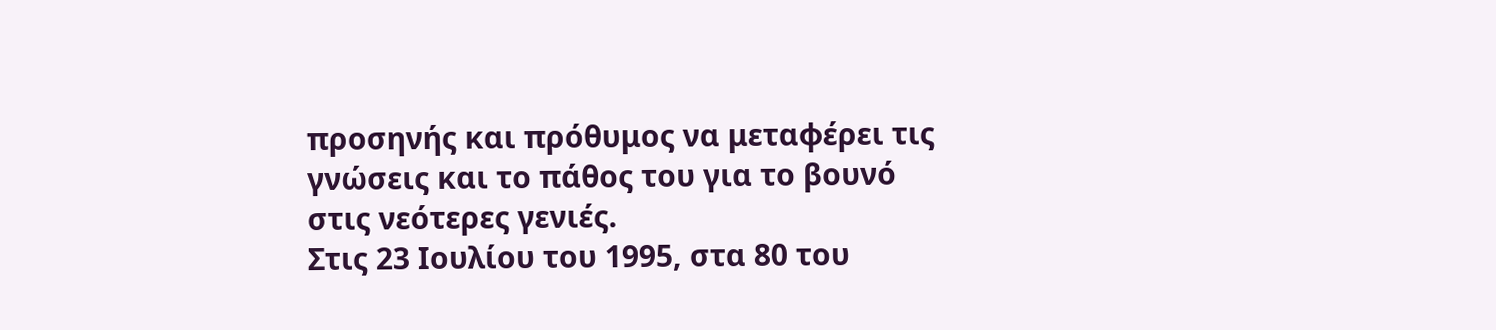προσηνής και πρόθυμος να μεταφέρει τις γνώσεις και το πάθος του για το βουνό στις νεότερες γενιές.
Στις 23 Ιουλίου του 1995, στα 80 του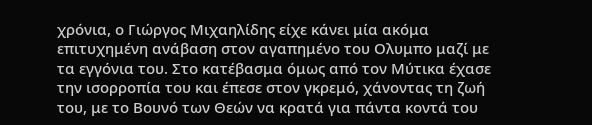χρόνια, ο Γιώργος Μιχαηλίδης είχε κάνει μία ακόμα επιτυχημένη ανάβαση στον αγαπημένο του Ολυμπο μαζί με τα εγγόνια του. Στο κατέβασμα όμως από τον Μύτικα έχασε την ισορροπία του και έπεσε στον γκρεμό, χάνοντας τη ζωή του, με το Βουνό των Θεών να κρατά για πάντα κοντά του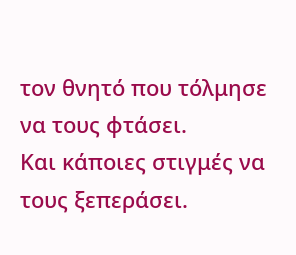τον θνητό που τόλμησε να τους φτάσει.
Και κάποιες στιγμές να τους ξεπεράσει.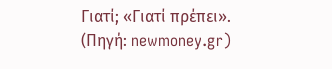Γιατί; «Γιατί πρέπει».
(Πηγή: newmoney.gr)